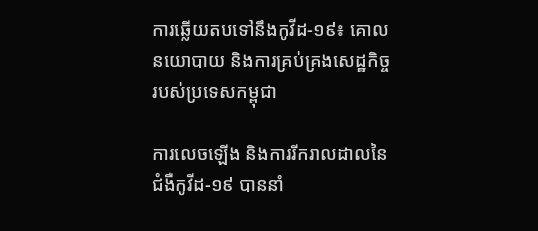ការឆ្លើយតបទៅនឹងកូវីដ-១៩៖ គោលនយោបាយ និងការគ្រប់គ្រងសេដ្ឋកិច្ចរបស់ប្រទេសកម្ពុជា

ការលេចឡើង និងការរីករាលដាលនៃជំងឺកូវីដ-១៩ បាននាំ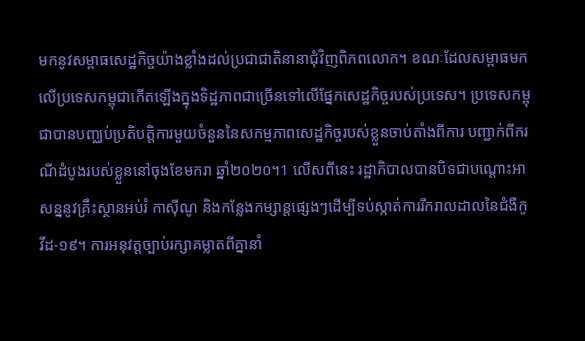មកនូវសម្ពាធសេដ្ឋកិច្ចយ៉ាងខ្លាំងដល់ប្រជាជាតិនានាជុំវិញពិភពលោក។ ខណៈដែលសម្ពាធមកលើប្រទេសកម្ពុជាកើតឡើងក្នុងទិដ្ឋភាពជាច្រើនទៅលើផ្នែកសេដ្ឋកិច្ចរបស់ប្រទេស។ ប្រទេសកម្ពុជាបានបញ្ឈប់ប្រតិបត្តិការមួយចំនួននៃសកម្មភាពសេដ្ឋកិច្ចរបស់ខ្លួនចាប់តាំងពីការ បញ្ជាក់ពីករណីដំបូងរបស់ខ្លួននៅចុងខែមករា ឆ្នាំ២០២០។1 លើសពីនេះ រដ្ឋាភិបាលបានបិទជាបណ្តោះអាសន្ននូវគ្រឹះស្ថានអប់រំ កាស៊ីណូ និងកន្លែងកម្សាន្តផ្សេងៗដើម្បីទប់ស្កាត់ការរីករាលដាលនៃជំងឺកូវីដ-១៩។ ការអនុវត្តច្បាប់រក្សាគម្លាតពីគ្នានាំ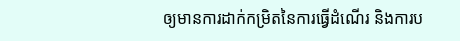ឲ្យមានការដាក់កម្រិតនៃការធ្វើដំណើរ និងការប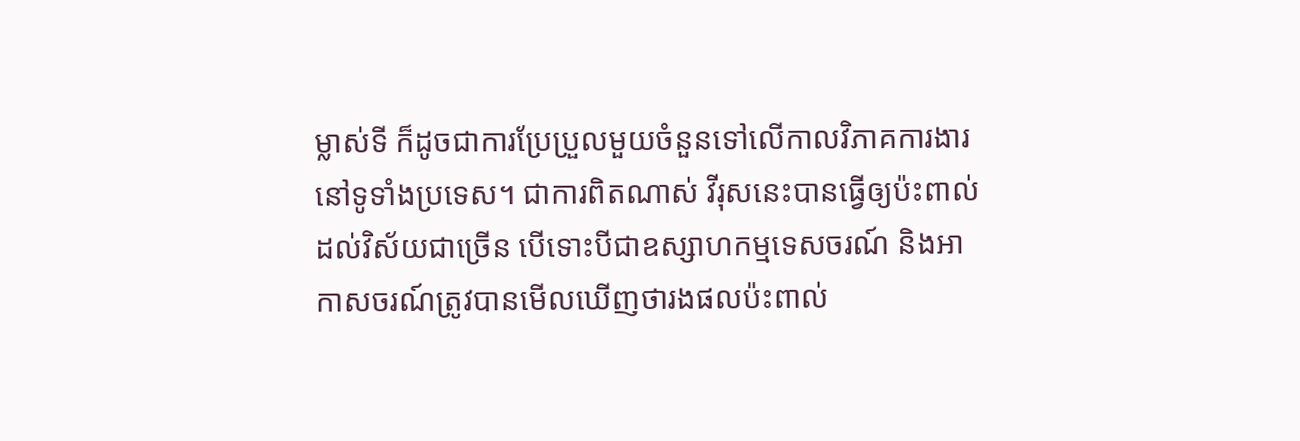ម្លាស់ទី ក៏ដូចជាការប្រែប្រួលមួយចំនួនទៅលើកាលវិភាគការងារនៅទូទាំងប្រទេស។ ជាការពិតណាស់ វីរុសនេះបានធ្វើឲ្យប៉ះពាល់ដល់វិស័យជាច្រើន បើទោះបីជាឧស្សាហកម្មទេសចរណ៍ និងអាកាសចរណ៍ត្រូវបានមើលឃើញថារងផលប៉ះពាល់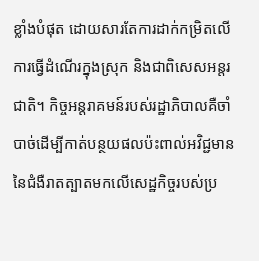ខ្លាំងបំផុត ដោយសារតែការដាក់កម្រិតលើការធ្វើដំណើរក្នុងស្រុក និងជាពិសេសអន្តរជាតិ។ កិច្ចអន្តរាគមន៍របស់រដ្ឋាភិបាលគឺចាំបាច់ដើម្បីកាត់បន្ថយផលប៉ះពាល់អវិជ្ជមាននៃជំងឺរាតត្បាតមកលើសេដ្ឋកិច្ចរបស់ប្រ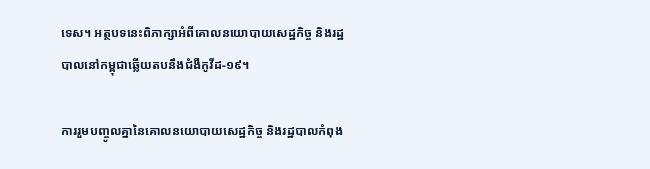ទេស។ អត្ថបទនេះពិភាក្សាអំពីគោលនយោបាយសេដ្ឋកិច្ច និងរដ្ឋបាលនៅកម្ពុជាឆ្លើយតបនឹងជំងឺកូវីដ-១៩។

ការរួមបញ្ចូលគ្នានៃគោលនយោបាយសេដ្ឋកិច្ច និងរដ្ឋបាលកំពុង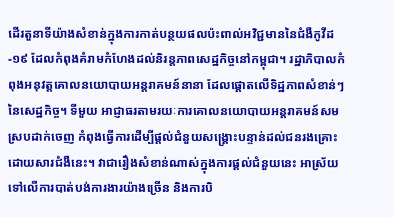ដើរតួនាទីយ៉ាងសំខាន់ក្នុងការកាត់បន្ថយផលប៉ះពាល់អវិជ្ជមាននៃជំងឺកូវីដ-១៩ ដែលកំពុងគំរាមកំហែងដល់និរន្តភាពសេដ្ឋកិច្ចនៅកម្ពុជា។ រដ្ឋាភិបាលកំពុងអនុវត្តគោលនយោបាយអន្តរាគមន៍នានា ដែលផ្តោតលើទិដ្ឋភាពសំខាន់ៗនៃសេដ្ឋកិច្ច។ ទីមួយ អាជ្ញាធរតាមរយៈការគោលនយោបាយអន្តរាគមន៍សមស្របដាក់ចេញ កំពុងធ្វើការដើម្បីផ្តល់ជំនួយសង្គ្រោះបន្ទាន់ដល់ជនរងគ្រោះដោយសារជំងឺនេះ។ វាជារឿងសំខាន់ណាស់ក្នុងការផ្តល់ជំនួយនេះ អាស្រ័យទៅលើការបាត់បង់ការងារយ៉ាងច្រើន និងការបិ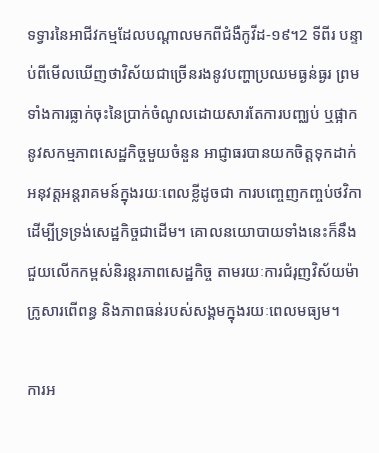ទទ្វារនៃអាជីវកម្មដែលបណ្តាលមកពីជំងឺកូវីដ-១៩។2 ទីពីរ បន្ទាប់ពីមើលឃើញថាវិស័យជាច្រើនរងនូវបញ្ហាប្រឈមធ្ងន់ធ្ងរ ព្រមទាំងការធ្លាក់ចុះនៃប្រាក់ចំណូលដោយសារតែការបញ្ឈប់ ឬផ្អាកនូវសកម្មភាពសេដ្ឋកិច្ចមួយចំនួន អាជ្ញាធរបានយកចិត្តទុកដាក់អនុវត្តអន្តរាគមន៍ក្នុងរយៈពេលខ្លីដូចជា ការបញ្ចេញកញ្ចប់ថវិកាដើម្បីទ្រទ្រង់សេដ្ឋកិច្ចជាដើម។ គោលនយោបាយទាំងនេះក៏នឹងជួយលើកកម្ពស់និរន្តរភាពសេដ្ឋកិច្ច តាមរយៈការជំរុញវិស័យម៉ាក្រូសារពើពន្ធ និងភាពធន់របស់សង្គមក្នុងរយៈពេលមធ្យម។

ការអ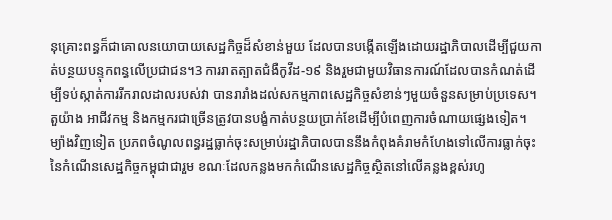នុគ្រោះពន្ធក៏ជាគោលនយោបាយសេដ្ឋកិច្ចដ៏សំខាន់មួយ ដែលបានបង្កើតឡើងដោយរដ្ឋាភិបាលដើម្បីជួយកាត់បន្ថយបន្ទុកពន្ធលើប្រជាជន។3 ការរាតត្បាតជំងឺកូវីដ-១៩ និងរួមជាមួយវិធានការណ៍ដែលបានកំណត់ដើម្បីទប់ស្កាត់ការរីករាលដាលរបស់វា បានរារាំងដល់សកម្មភាពសេដ្ឋកិច្ចសំខាន់ៗមួយចំនួនសម្រាប់ប្រទេស។ តួយ៉ាង អាជីវកម្ម និងកម្មករជាច្រើនត្រូវបានបង្ខំកាត់បន្ថយប្រាក់ខែដើម្បីបំពេញការចំណាយផ្សេងទៀត។ ម្យ៉ាងវិញទៀត ប្រភពចំណូលពន្ធរដ្ឋធ្លាក់ចុះសម្រាប់រដ្ឋាភិបាលបាននឹងកំពុងគំរាមកំហែងទៅលើការធ្លាក់ចុះនៃកំណើនសេដ្ឋកិច្ចកម្ពុជាជារួម ខណៈដែលកន្លងមកកំណើនសេដ្ឋកិច្ចស្ថិតនៅលើគន្លងខ្ពស់រហូ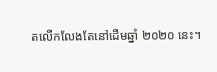តលើកលែងតែនៅដើមឆ្នាំ ២០២០ នេះ។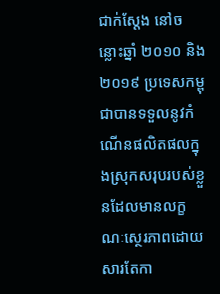ជាក់ស្តែង នៅចន្លោះឆ្នាំ ២០១០ និង ២០១៩ ប្រទេសកម្ពុជាបានទទួលនូវកំណើនផលិតផលក្នុងស្រុកសរុបរបស់ខ្លួនដែលមានលក្ខណៈស្ថេរភាពដោយសារតែកា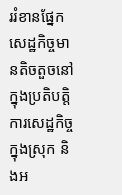ររំខានផ្នែកសេដ្ឋកិច្ចមានតិចតួចនៅក្នុងប្រតិបត្តិការសេដ្ឋកិច្ចក្នុងស្រុក និងអ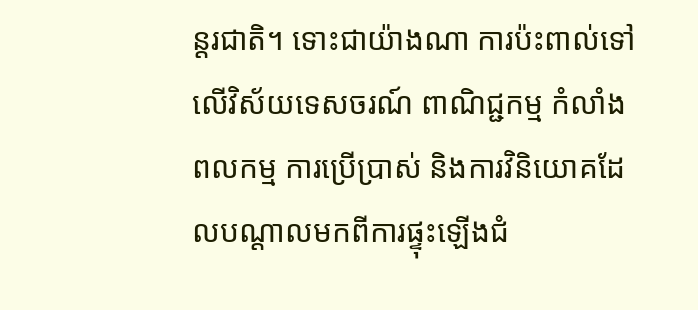ន្តរជាតិ។ ទោះជាយ៉ាងណា ការប៉ះពាល់ទៅលើវិស័យទេសចរណ៍ ពាណិជ្ជកម្ម កំលាំងពលកម្ម ការប្រើប្រាស់ និងការវិនិយោគដែលបណ្តាលមកពីការផ្ទុះឡើងជំ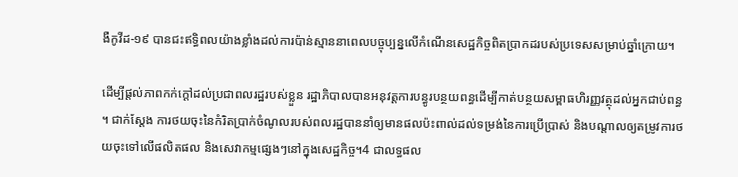ងឺកូវីដ-១៩ បានជះឥទ្ធិពលយ៉ាងខ្លាំងដល់ការប៉ាន់ស្មាននាពេលបច្ចុប្បន្នលើកំណើនសេដ្ឋកិច្ចពិតប្រាកដរបស់ប្រទេសសម្រាប់ឆ្នាំក្រោយ។

ដើម្បីផ្តល់ភាពកក់ក្តៅដល់ប្រជាពលរដ្ឋរបស់ខ្លួន រដ្ឋាភិបាលបានអនុវត្តការបន្ធូរបន្ថយពន្ធដើម្បីកាត់បន្ថយសម្ពាធហិរញ្ញវត្ថុដល់អ្នកជាប់ពន្ធ។ ជាក់ស្តែង ការថយចុះនៃកំរិតប្រាក់ចំណូលរបស់ពលរដ្ឋបាននាំឲ្យមានផលប៉ះពាល់ដល់ទម្រង់នៃការប្រើប្រាស់ និងបណ្តាលឲ្យតម្រូវការថយចុះទៅលើផលិតផល និងសេវាកម្មផ្សេងៗនៅក្នុងសេដ្ឋកិច្ច។4 ជាលទ្ធផល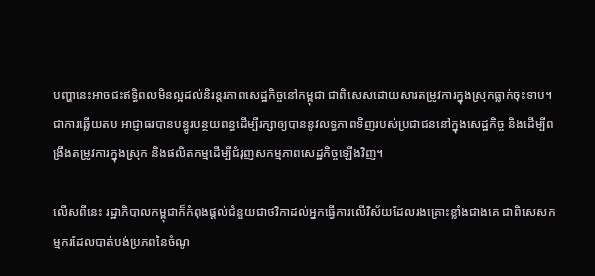បញ្ហានេះអាចជះឥទ្ធិពលមិនល្អដល់និរន្តរភាពសេដ្ឋកិច្ចនៅកម្ពុជា ជាពិសេសដោយសារតម្រូវការក្នុងស្រុកធ្លាក់ចុះទាប។ ជាការឆ្លើយតប អាជ្ញាធរបានបន្ធូរបន្ថយពន្ធដើម្បីរក្សាឲ្យបាននូវលទ្ធភាពទិញរបស់ប្រជាជននៅក្នុងសេដ្ឋកិច្ច និងដើម្បីពង្រឹងតម្រូវការក្នុងស្រុក និងផលិតកម្មដើម្បីជំរុញសកម្មភាពសេដ្ឋកិច្ចឡើងវិញ។

លើសពីនេះ រដ្ឋាភិបាលកម្ពុជាក៏កំពុងផ្តល់ជំនួយជាថវិកាដល់អ្នកធ្វើការលើវិស័យដែលរងគ្រោះខ្លាំងជាងគេ ជាពិសេសកម្មករដែលបាត់បង់ប្រភពនៃចំណូ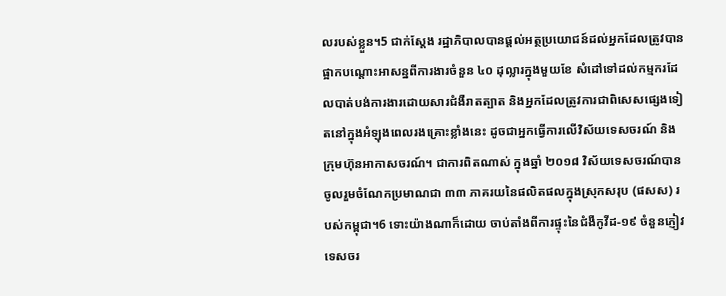លរបស់ខ្លួន។5 ជាក់ស្តែង រដ្ឋាភិបាលបានផ្តល់អត្ថប្រយោជន៍ដល់អ្នកដែលត្រូវបានផ្អាកបណ្តោះអាសន្នពីការងារចំនួន ៤០ ដុល្លារក្នុងមួយខែ សំដៅទៅដល់កម្មករដែលបាត់បង់ការងារដោយសារជំងឺរាតត្បាត និងអ្នកដែលត្រូវការជាពិសេសផ្សេងទៀតនៅក្នុងអំឡុងពេលរងគ្រោះខ្លាំងនេះ ដូចជាអ្នកធ្វើការលើវិស័យទេសចរណ៍ និងក្រុមហ៊ុនអាកាសចរណ៍។ ជាការពិតណាស់ ក្នុងឆ្នាំ ២០១៨ វិស័យទេសចរណ៍បានចូលរួមចំណែកប្រមាណជា ៣៣ ភាគរយនៃផលិតផលក្នុងស្រុកសរុប (ផសស) របស់កម្ពុជា។6 ទោះយ៉ាងណាក៏ដោយ ចាប់តាំងពីការផ្ទុះនៃជំងឺកូវីដ-១៩ ចំនួនភ្ញៀវទេសចរ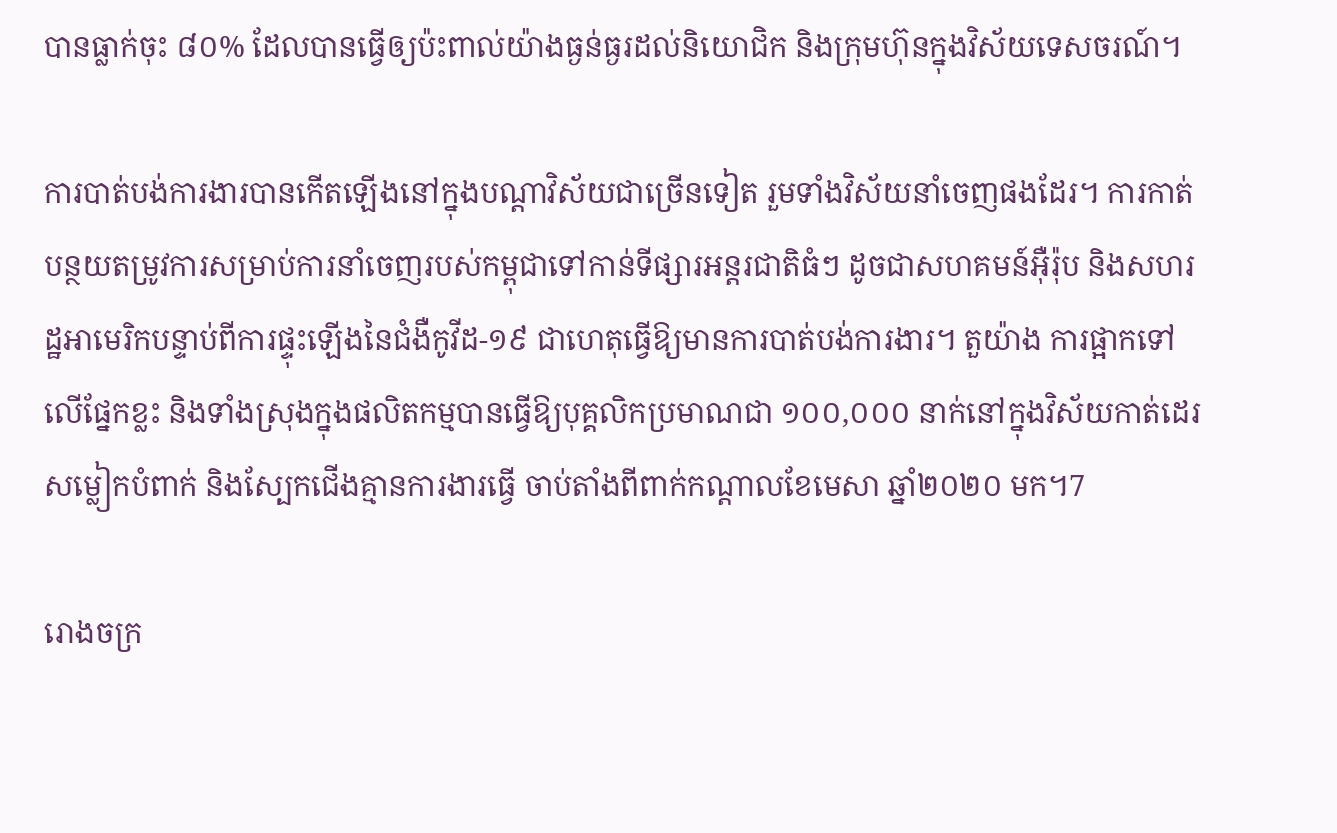បានធ្លាក់ចុះ ៨០% ដែលបានធ្វើឲ្យប៉ះពាល់យ៉ាងធ្ងន់ធ្ងរដល់និយោជិក និងក្រុមហ៊ុនក្នុងវិស័យទេសចរណ៍។

ការបាត់បង់ការងារបានកើតឡើងនៅក្នុងបណ្តាវិស័យជាច្រើនទៀត រួមទាំងវិស័យនាំចេញផងដែរ។ ការកាត់បន្ថយតម្រូវការសម្រាប់ការនាំចេញរបស់កម្ពុជាទៅកាន់ទីផ្សារអន្តរជាតិធំៗ ដូចជាសហគមន៍អ៊ឺរ៉ុប និងសហរដ្ឋអាមេរិកបន្ទាប់ពីការផ្ទុះឡើងនៃជំងឺកូវីដ-១៩ ជាហេតុធ្វើឱ្យមានការបាត់បង់ការងារ។ តួយ៉ាង ការផ្អាកទៅលើផ្នែកខ្លះ និងទាំងស្រុងក្នុងផលិតកម្មបានធ្វើឱ្យបុគ្គលិកប្រមាណជា ១០០,០០០ នាក់នៅក្នុងវិស័យកាត់ដេរសម្លៀកបំពាក់ និងស្បែកជើងគ្មានការងារធ្វើ ចាប់តាំងពីពាក់កណ្តាលខែមេសា ឆ្នាំ២០២០ មក។7

រោងចក្រ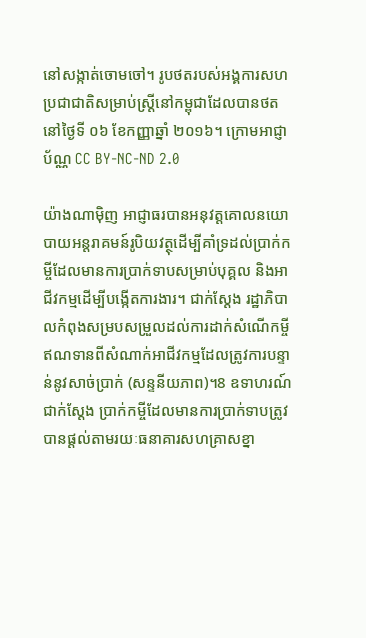នៅសង្កាត់ចោមចៅ។ រូបថតរបស់អង្គការសហប្រជាជាតិសម្រាប់ស្ត្រីនៅកម្ពុជាដែលបានថតនៅថ្ងៃទី ០៦ ខែកញ្ញាឆ្នាំ ២០១៦។ ក្រោមអាជ្ញាប័ណ្ណ CC BY-NC-ND 2.0

យ៉ាងណាម៉ិញ អាជ្ញាធរបានអនុវត្តគោលនយោបាយអន្តរាគមន៍រូបិយវត្ថុដើម្បីគាំទ្រដល់ប្រាក់កម្ចីដែលមានការប្រាក់ទាបសម្រាប់បុគ្គល និងអាជីវកម្មដើម្បីបង្កើតការងារ។ ជាក់ស្តែង រដ្ឋាភិបាលកំពុងសម្របសម្រួលដល់ការដាក់សំណើកម្ចីឥណទានពីសំណាក់អាជីវកម្មដែលត្រូវការបន្ទាន់នូវសាច់ប្រាក់ (សន្ទនីយភាព)។8 ឧទាហរណ៍ជាក់ស្តែង ប្រាក់កម្ចីដែលមានការប្រាក់ទាបត្រូវបានផ្តល់តាមរយៈធនាគារសហគ្រាសខ្នា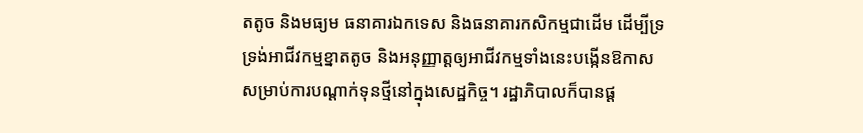តតូច និងមធ្យម ធនាគារឯកទេស និងធនាគារកសិកម្មជាដើម ដើម្បីទ្រទ្រង់អាជីវកម្មខ្នាតតូច និងអនុញ្ញាត្តឲ្យអាជីវកម្មទាំងនេះបង្កើនឱកាសសម្រាប់ការបណ្តាក់ទុនថ្មីនៅក្នុងសេដ្ឋកិច្ច។ រដ្ឋាភិបាលក៏បានផ្ត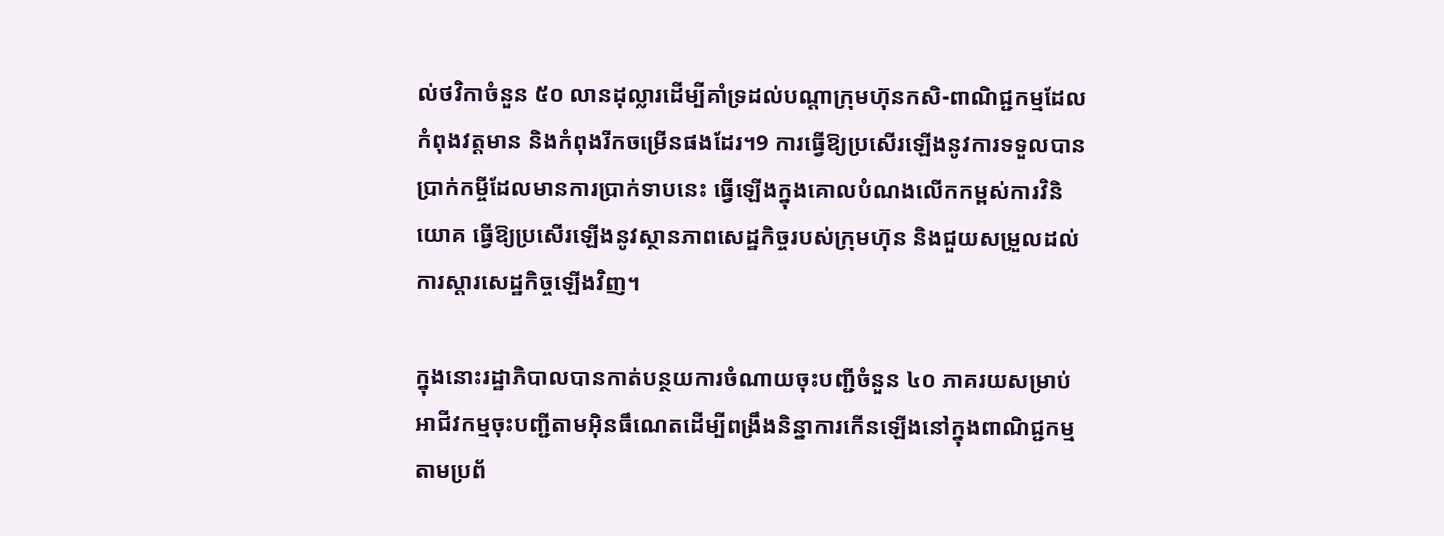ល់ថវិកាចំនួន ៥០ លានដុល្លារដើម្បីគាំទ្រដល់បណ្តាក្រុមហ៊ុនកសិ-ពាណិជ្ជកម្មដែលកំពុងវត្តមាន និងកំពុងរីកចម្រើនផងដែរ។9 ការធ្វើឱ្យប្រសើរឡើងនូវការទទួលបានប្រាក់កម្ចីដែលមានការប្រាក់ទាបនេះ ធ្វើឡើងក្នុងគោលបំណងលើកកម្ពស់ការវិនិយោគ ធ្វើឱ្យប្រសើរឡើងនូវស្ថានភាពសេដ្ឋកិច្ចរបស់ក្រុមហ៊ុន និងជួយសម្រួលដល់ការស្តារសេដ្ឋកិច្ចឡើងវិញ។

ក្នុងនោះរដ្ឋាភិបាលបានកាត់បន្ថយការចំណាយចុះបញ្ជីចំនួន ៤០ ភាគរយសម្រាប់អាជីវកម្មចុះបញ្ជីតាមអ៊ិនធឹណេតដើម្បីពង្រឹងនិន្នាការកើនឡើងនៅក្នុងពាណិជ្ជកម្មតាមប្រព័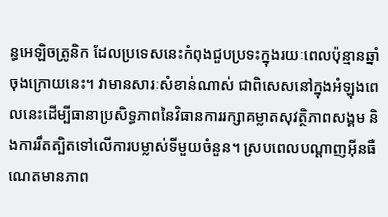ន្ធអេឡិចត្រូនិក ដែលប្រទេសនេះកំពុងជួបប្រទះក្នុងរយៈពេលប៉ុន្មានឆ្នាំចុងក្រោយនេះ។ វាមានសារៈសំខាន់ណាស់ ជាពិសេសនៅក្នុងអំឡុងពេលនេះដើម្បីធានាប្រសិទ្ធភាពនៃវិធានការរក្សាគម្លាតសុវត្ថិភាពសង្គម និងការរឹតត្បិតទៅលើការបម្លាស់ទីមួយចំនួន។ ស្របពេលបណ្តាញអ៊ីនធឺណេតមានភាព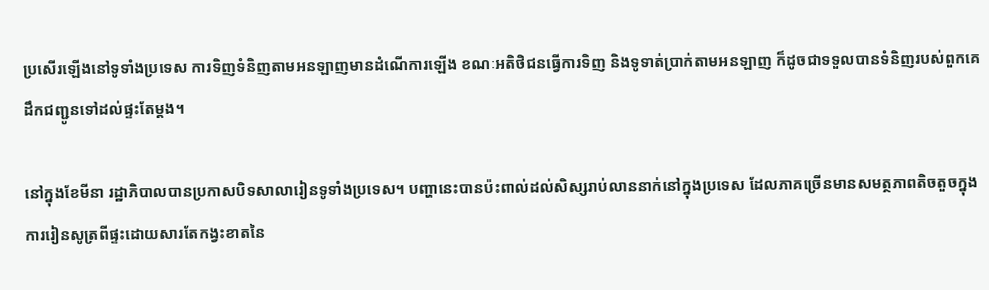ប្រសើរឡើងនៅទូទាំងប្រទេស ការទិញទំនិញតាមអនឡាញមានដំណើការឡើង ខណៈអតិថិជនធ្វើការទិញ និងទូទាត់ប្រាក់តាមអនឡាញ ក៏ដូចជាទទួលបានទំនិញរបស់ពួកគេដឹកជញ្ជូនទៅដល់ផ្ទះតែម្តង។

នៅក្នុងខែមីនា រដ្ឋាភិបាលបានប្រកាសបិទសាលារៀនទូទាំងប្រទេស។ បញ្ហានេះបានប៉ះពាល់ដល់សិស្សរាប់លាននាក់នៅក្នុងប្រទេស ដែលភាគច្រើនមានសមត្ថភាពតិចតួចក្នុងការរៀនសូត្រពីផ្ទះដោយសារតែកង្វះខាតនៃ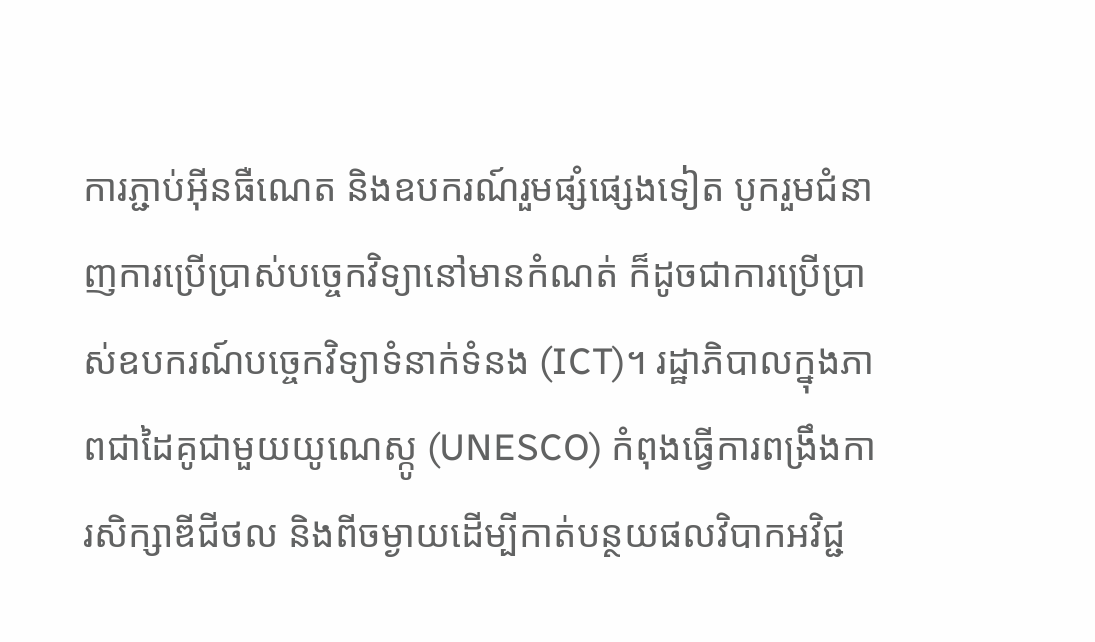ការភ្ជាប់អ៊ីនធឺណេត និងឧបករណ៍រួមផ្សំផ្សេងទៀត បូករួមជំនាញការប្រើប្រាស់បច្ចេកវិទ្យានៅមានកំណត់ ក៏ដូចជាការប្រើប្រាស់ឧបករណ៍បច្ចេកវិទ្យាទំនាក់ទំនង (ICT)។ រដ្ឋាភិបាលក្នុងភាពជាដៃគូជាមួយយូណេស្កូ (UNESCO) កំពុងធ្វើការពង្រឹងការសិក្សាឌីជីថល និងពីចម្ងាយដើម្បីកាត់បន្ថយផលវិបាកអវិជ្ជ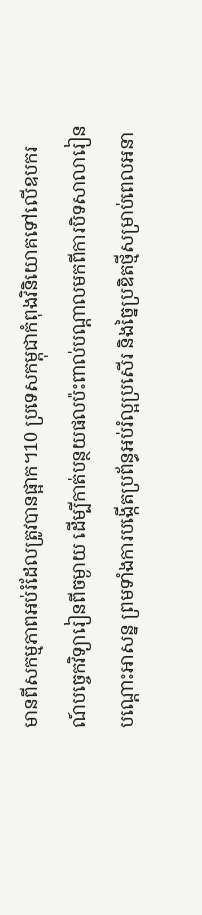មានពីសកម្មភាពអប់រំដែលត្រូវបានផ្អាក។10 ប្រទេសកម្ពុជាកំពុងវិនិយោគទៅលើឧបករណ៍បច្ចេកវិទ្យារៀនពីចម្ងាយ ដើម្បីកាត់បន្ថយផលប៉ះពាល់បណ្តាលមកពីការបិទសាលារៀនបណ្តោះអាសន្ន ព្រមទាំងការបង្កើតប្រព័ន្ធអប់រំល្អប្រសើរ និងច្នៃប្រឌិតថ្មីសម្រាប់ពេលអនា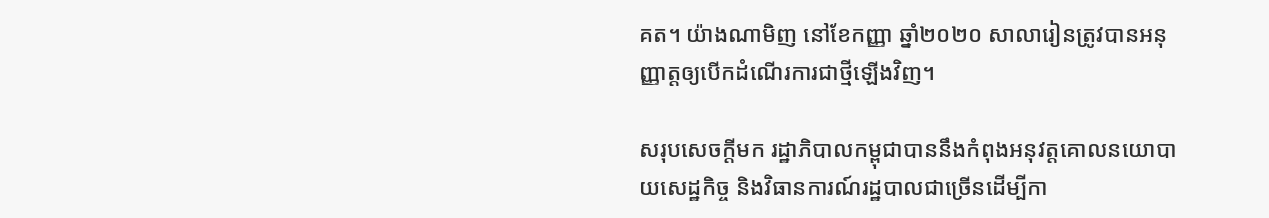គត។ យ៉ាងណាមិញ នៅខែកញ្ញា ឆ្នាំ២០២០ សាលារៀនត្រូវបានអនុញ្ញាត្តឲ្យបើកដំណើរការជាថ្មីឡើងវិញ។

សរុបសេចក្តីមក រដ្ឋាភិបាលកម្ពុជាបាននឹងកំពុងអនុវត្តគោលនយោបាយសេដ្ឋកិច្ច និងវិធានការណ៍រដ្ឋបាលជាច្រើនដើម្បីកា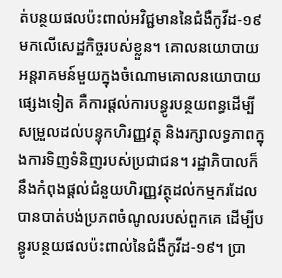ត់បន្ថយផលប៉ះពាល់អវិជ្ជមាននៃជំងឺកូវីដ-១៩ មកលើសេដ្ឋកិច្ចរបស់ខ្លួន។ គោលនយោបាយអន្តរាគមន៍មួយក្នុងចំណោមគោលនយោបាយផ្សេងទៀត គឺការផ្តល់ការបន្ធូរបន្ថយពន្ធដើម្បីសម្រួលដល់បន្ទុកហិរញ្ញវត្ថុ និងរក្សាលទ្ធភាពក្នុងការទិញទំនិញរបស់ប្រជាជន។ រដ្ឋាភិបាលក៏នឹងកំពុងផ្តល់ជំនួយហិរញ្ញវត្ថុដល់កម្មករដែលបានបាត់បង់ប្រភពចំណូលរបស់ពួកគេ ដើម្បីបន្ធូរបន្ថយផលប៉ះពាល់នៃជំងឺកូវីដ-១៩។ ប្រា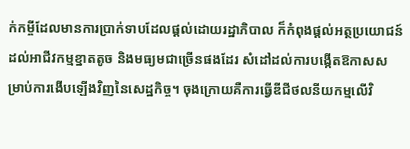ក់កម្ចីដែលមានការប្រាក់ទាបដែលផ្តល់ដោយរដ្ឋាភិបាល ក៏កំពុងផ្តល់អត្ថប្រយោជន៍ដល់អាជីវកម្មខ្នាតតូច និងមធ្យមជាច្រើនផងដែរ សំដៅដល់ការបង្កើតឱកាសសម្រាប់ការងើបឡើងវិញនៃសេដ្ឋកិច្ច។ ចុងក្រោយគឺការធ្វើឌីជីថលនីយកម្មលើវិ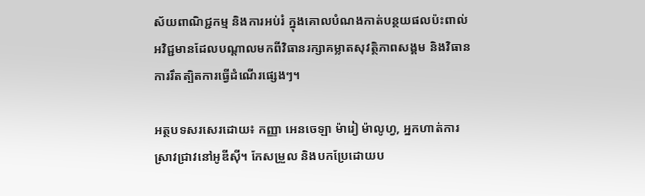ស័យពាណិជ្ជកម្ម និងការអប់រំ ក្នុងគោលបំណងកាត់បន្ថយផលប៉ះពាល់អវិជ្ជមានដែលបណ្តាលមកពីវិធានរក្សាគម្លាតសុវត្ថិភាពសង្គម និងវិធានការរឹតត្បិតការធ្វើដំណើរផ្សេងៗ។

អត្ថបទសរសេរដោយ៖ កញ្ញា អេនចេឡា ម៉ារៀ ម៉ាលូហ្វ, អ្នកហាត់ការស្រាវជ្រាវនៅអូឌីស៊ី។ កែសម្រួល និងបកប្រែដោយប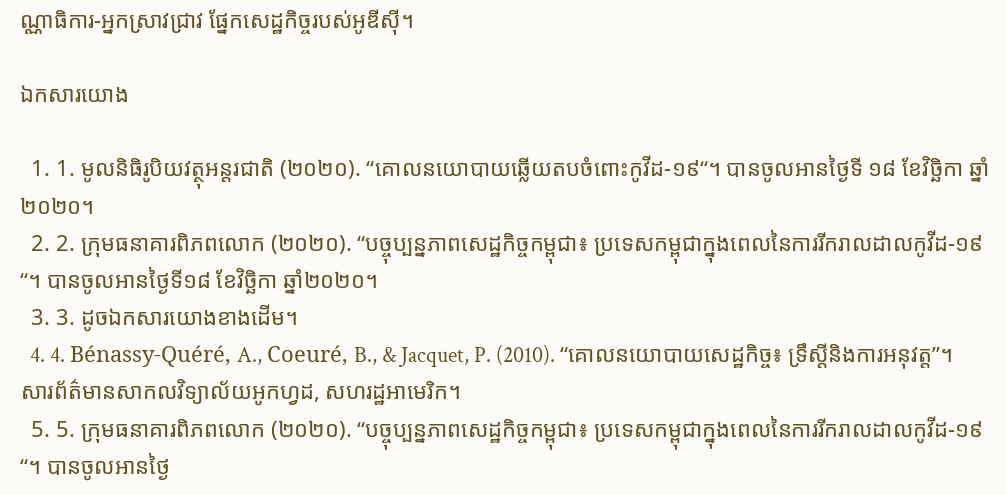ណ្ណាធិការ-អ្នកស្រាវជ្រាវ ផ្នែកសេដ្ឋកិច្ចរបស់អូឌីស៊ី។

ឯកសារយោង

  1. 1. មូលនិធិរូបិយវត្ថុអន្តរជាតិ (២០២០). “គោលនយោបាយឆ្លើយតបចំពោះកូវីដ-១៩“។ បានចូលអានថ្ងៃទី ១៨ ខែវិច្ឆិកា ឆ្នាំ២០២០។
  2. 2. ក្រុមធនាគារពិភពលោក (២០២០). “បច្ចុប្បន្នភាពសេដ្ឋកិច្ចកម្ពុជា៖ ប្រទេសកម្ពុជាក្នុងពេលនៃការរីករាលដាលកូវីដ-១៩“។ បានចូលអានថ្ងៃទី១៨ ខែវិច្ឆិកា ឆ្នាំ២០២០។
  3. 3. ដូចឯកសារយោងខាងដើម។
  4. 4. Bénassy-Quéré, A., Coeuré, B., & Jacquet, P. (2010). “គោលនយោបាយសេដ្ឋកិច្ច៖ ទ្រឹស្តីនិងការអនុវត្ត”។ សារព័ត៌មានសាកលវិទ្យាល័យអូកហ្វដ, សហរដ្ឋអាមេរិក។
  5. 5. ក្រុមធនាគារពិភពលោក (២០២០). “បច្ចុប្បន្នភាពសេដ្ឋកិច្ចកម្ពុជា៖ ប្រទេសកម្ពុជាក្នុងពេលនៃការរីករាលដាលកូវីដ-១៩“។ បានចូលអានថ្ងៃ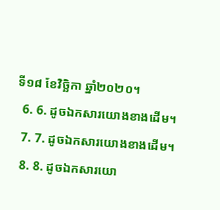ទី១៨ ខែវិច្ឆិកា ឆ្នាំ២០២០។
  6. 6. ដូចឯកសារយោងខាងដើម។
  7. 7. ដូចឯកសារយោងខាងដើម។
  8. 8. ដូចឯកសារយោ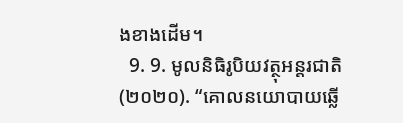ងខាងដើម។
  9. 9. មូលនិធិរូបិយវត្ថុអន្តរជាតិ (២០២០). “គោលនយោបាយឆ្លើ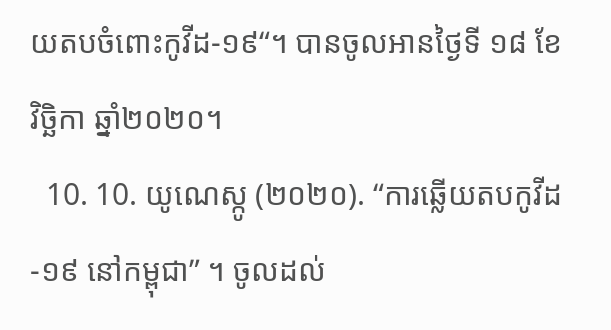យតបចំពោះកូវីដ-១៩“។ បានចូលអានថ្ងៃទី ១៨ ខែវិច្ឆិកា ឆ្នាំ២០២០។
  10. 10. យូណេស្កូ (២០២០). “ការឆ្លើយតបកូវីដ-១៩ នៅកម្ពុជា” ។ ចូលដល់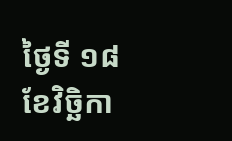ថ្ងៃទី ១៨ ខែវិច្ឆិកា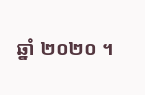ឆ្នាំ ២០២០ ។